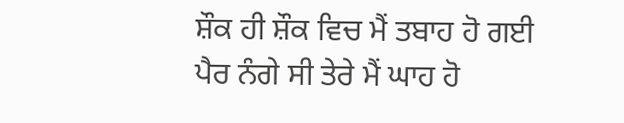ਸ਼ੌਕ ਹੀ ਸ਼ੌਕ ਵਿਚ ਮੈਂ ਤਬਾਹ ਹੋ ਗਈ
ਪੈਰ ਨੰਗੇ ਸੀ ਤੇਰੇ ਮੈਂ ਘਾਹ ਹੋ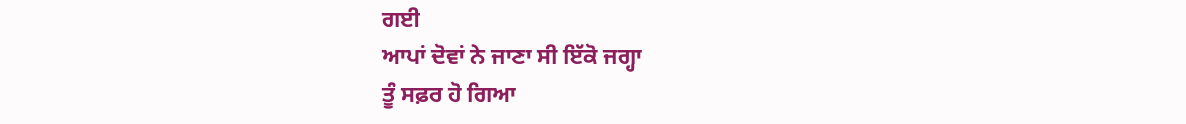ਗਈ
ਆਪਾਂ ਦੋਵਾਂ ਨੇ ਜਾਣਾ ਸੀ ਇੱਕੋ ਜਗ੍ਹਾ
ਤੂੰ ਸਫ਼ਰ ਹੋ ਗਿਆ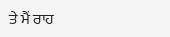ਤੇ ਮੈਂ ਰਾਹ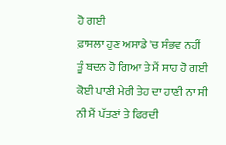ਹੋ ਗਈ
ਫ਼ਾਸਲਾ ਹੁਣ ਅਸਾਡੇ 'ਚ ਸੰਭਵ ਨਹੀਂ
ਤੂੰ ਬਦਨ ਹੋ ਗਿਆ ਤੇ ਮੈਂ ਸਾਹ ਹੋ ਗਈ
ਕੋਈ ਪਾਣੀ ਮੇਰੀ ਤੇਹ ਦਾ ਹਾਣੀ ਨਾ ਸੀ
ਨੀ ਮੈਂ ਪੱਤਣਾਂ ਤੇ ਫਿਰਦੀ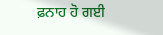ਫ਼ਨਾਹ ਹੋ ਗਈ